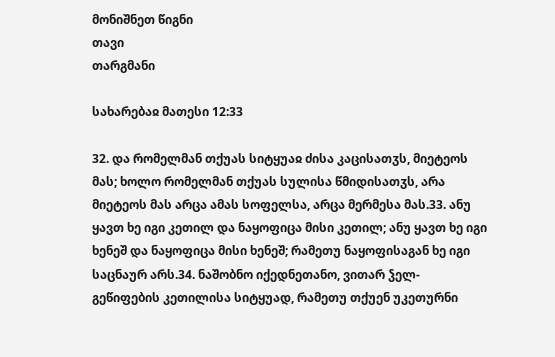მონიშნეთ წიგნი
თავი
თარგმანი

სახარებაჲ მათესი 12:33

32. და რომელმან თქუას სიტყუაჲ ძისა კაცისათჳს, მიეტეოს მას; ხოლო რომელმან თქუას სულისა წმიდისათჳს, არა მიეტეოს მას არცა ამას სოფელსა, არცა მერმესა მას.33. ანუ ყავთ ხე იგი კეთილ და ნაყოფიცა მისი კეთილ; ანუ ყავთ ხე იგი ხენეშ და ნაყოფიცა მისი ხენეშ; რამეთუ ნაყოფისაგან ხე იგი საცნაურ არს.34. ნაშობნო იქედნეთანო, ვითარ ჴელ-გეწიფების კეთილისა სიტყუად, რამეთუ თქუენ უკეთურნი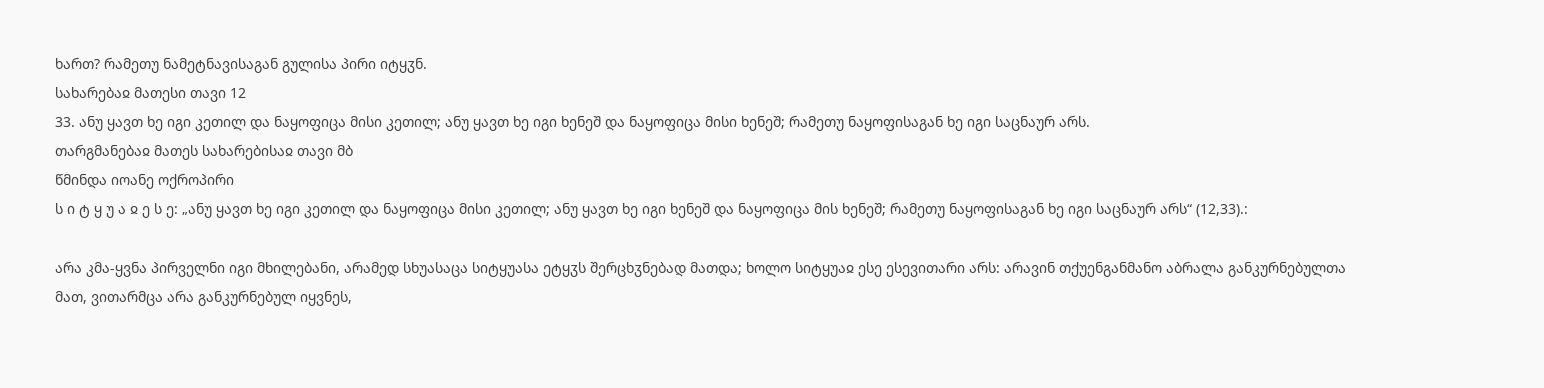ხართ? რამეთუ ნამეტნავისაგან გულისა პირი იტყჳნ.
სახარებაჲ მათესი თავი 12
33. ანუ ყავთ ხე იგი კეთილ და ნაყოფიცა მისი კეთილ; ანუ ყავთ ხე იგი ხენეშ და ნაყოფიცა მისი ხენეშ; რამეთუ ნაყოფისაგან ხე იგი საცნაურ არს.
თარგმანებაჲ მათეს სახარებისაჲ თავი მბ
წმინდა იოანე ოქროპირი
ს ი ტ ყ უ ა ჲ ე ს ე: „ანუ ყავთ ხე იგი კეთილ და ნაყოფიცა მისი კეთილ; ანუ ყავთ ხე იგი ხენეშ და ნაყოფიცა მის ხენეშ; რამეთუ ნაყოფისაგან ხე იგი საცნაურ არს“ (12,33).:

არა კმა-ყვნა პირველნი იგი მხილებანი, არამედ სხუასაცა სიტყუასა ეტყჳს შერცხჳნებად მათდა; ხოლო სიტყუაჲ ესე ესევითარი არს: არავინ თქუენგანმანო აბრალა განკურნებულთა მათ, ვითარმცა არა განკურნებულ იყვნეს,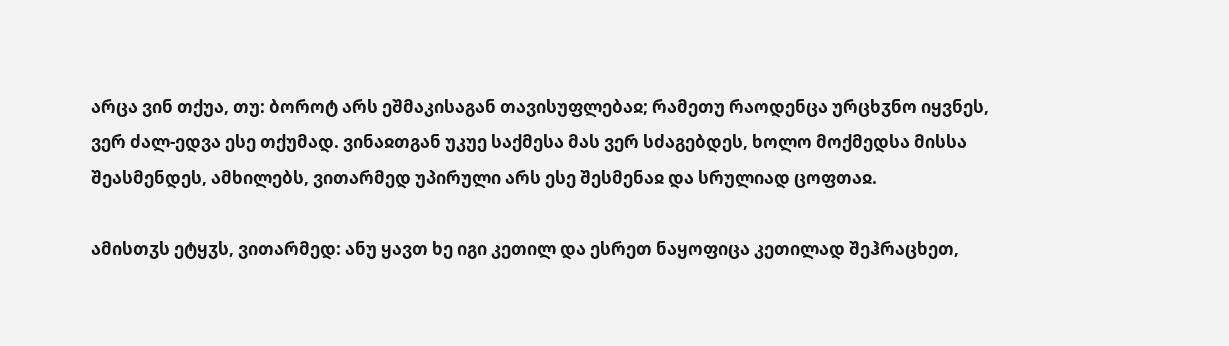არცა ვინ თქუა, თუ: ბოროტ არს ეშმაკისაგან თავისუფლებაჲ; რამეთუ რაოდენცა ურცხჳნო იყვნეს, ვერ ძალ-ედვა ესე თქუმად. ვინაჲთგან უკუე საქმესა მას ვერ სძაგებდეს, ხოლო მოქმედსა მისსა შეასმენდეს, ამხილებს, ვითარმედ უპირული არს ესე შესმენაჲ და სრულიად ცოფთაჲ.

ამისთჳს ეტყჳს, ვითარმედ: ანუ ყავთ ხე იგი კეთილ და ესრეთ ნაყოფიცა კეთილად შეჰრაცხეთ,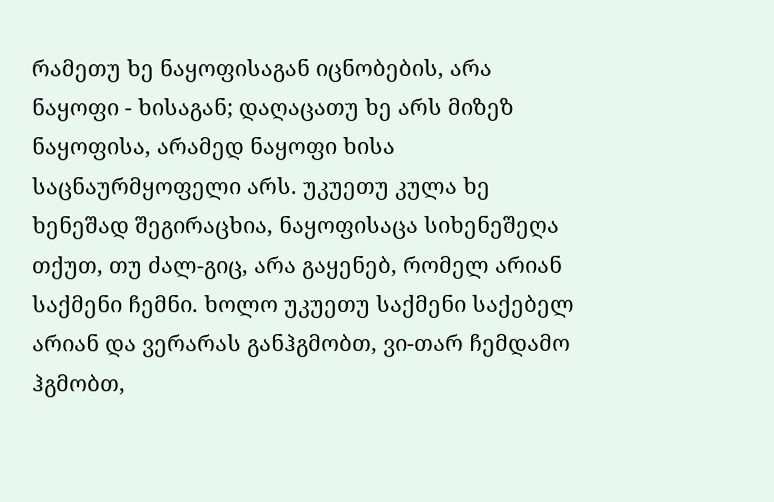რამეთუ ხე ნაყოფისაგან იცნობების, არა ნაყოფი - ხისაგან; დაღაცათუ ხე არს მიზეზ ნაყოფისა, არამედ ნაყოფი ხისა საცნაურმყოფელი არს. უკუეთუ კულა ხე ხენეშად შეგირაცხია, ნაყოფისაცა სიხენეშეღა თქუთ, თუ ძალ-გიც, არა გაყენებ, რომელ არიან საქმენი ჩემნი. ხოლო უკუეთუ საქმენი საქებელ არიან და ვერარას განჰგმობთ, ვი-თარ ჩემდამო ჰგმობთ,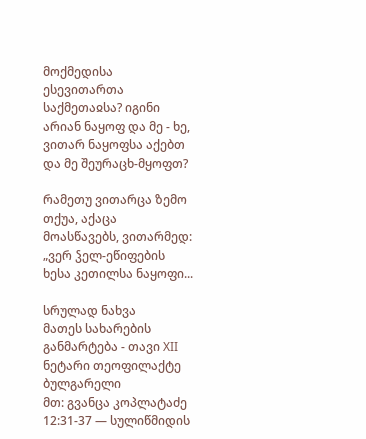მოქმედისა ესევითართა საქმეთაჲსა? იგინი არიან ნაყოფ და მე - ხე, ვითარ ნაყოფსა აქებთ და მე შეურაცხ-მყოფთ?

რამეთუ ვითარცა ზემო თქუა, აქაცა მოასწავებს, ვითარმედ: „ვერ ჴელ-ეწიფების ხესა კეთილსა ნაყოფი...

სრულად ნახვა
მათეს სახარების განმარტება - თავი XII
ნეტარი თეოფილაქტე ბულგარელი
მთ: გვანცა კოპლატაძე
12:31-37 — სულიწმიდის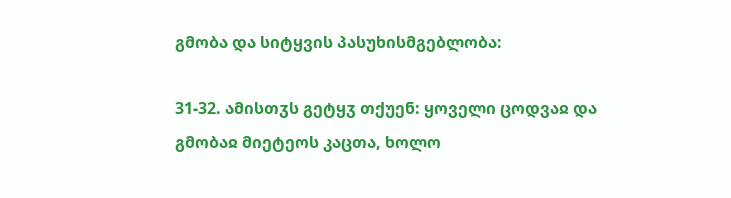გმობა და სიტყვის პასუხისმგებლობა:

31-32. ამისთჳს გეტყჳ თქუენ: ყოველი ცოდვაჲ და გმობაჲ მიეტეოს კაცთა, ხოლო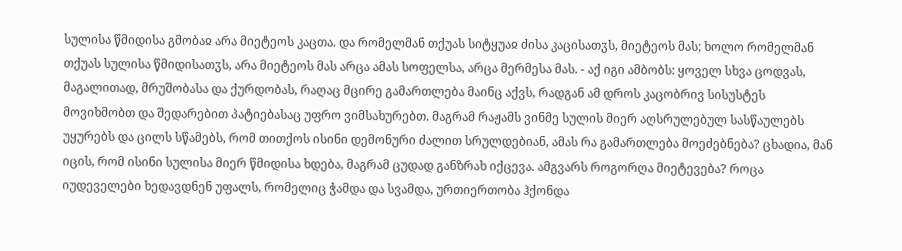სულისა წმიდისა გმობაჲ არა მიეტეოს კაცთა. და რომელმან თქუას სიტყუაჲ ძისა კაცისათჳს, მიეტეოს მას; ხოლო რომელმან თქუას სულისა წმიდისათჳს, არა მიეტეოს მას არცა ამას სოფელსა, არცა მერმესა მას. - აქ იგი ამბობს: ყოველ სხვა ცოდვას, მაგალითად, მრუშობასა და ქურდობას, რაღაც მცირე გამართლება მაინც აქვს, რადგან ამ დროს კაცობრივ სისუსტეს მოვიხმობთ და შედარებით პატიებასაც უფრო ვიმსახურებთ. მაგრამ რაჟამს ვინმე სულის მიერ აღსრულებულ სასწაულებს უყურებს და ცილს სწამებს, რომ თითქოს ისინი დემონური ძალით სრულდებიან, ამას რა გამართლება მოეძებნება? ცხადია, მან იცის, რომ ისინი სულისა მიერ წმიდისა ხდება, მაგრამ ცუდად განზრახ იქცევა. ამგვარს როგორღა მიეტევება? როცა იუდეველები ხედავდნენ უფალს, რომელიც ჭამდა და სვამდა, ურთიერთობა ჰქონდა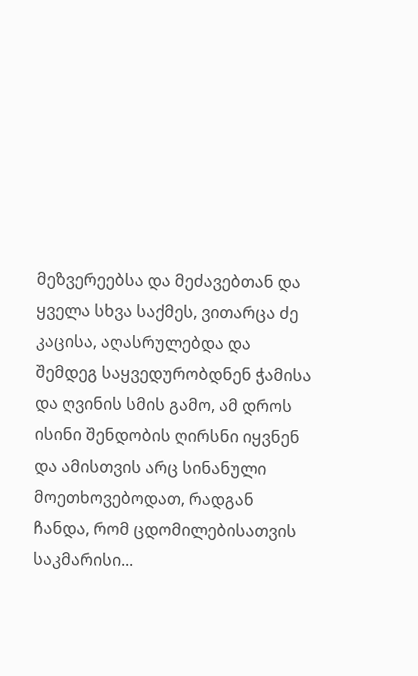მეზვერეებსა და მეძავებთან და ყველა სხვა საქმეს, ვითარცა ძე კაცისა, აღასრულებდა და შემდეგ საყვედურობდნენ ჭამისა და ღვინის სმის გამო, ამ დროს ისინი შენდობის ღირსნი იყვნენ და ამისთვის არც სინანული მოეთხოვებოდათ, რადგან ჩანდა, რომ ცდომილებისათვის საკმარისი...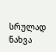სრულად ნახვა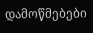დამოწმებები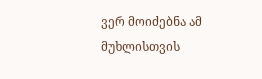ვერ მოიძებნა ამ მუხლისთვის